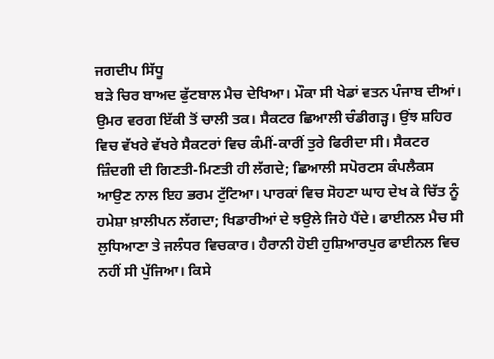ਜਗਦੀਪ ਸਿੱਧੂ
ਬੜੇ ਚਿਰ ਬਾਅਦ ਫੁੱਟਬਾਲ ਮੈਚ ਦੇਖਿਆ। ਮੌਕਾ ਸੀ ਖੇਡਾਂ ਵਤਨ ਪੰਜਾਬ ਦੀਆਂ। ਉਮਰ ਵਰਗ ਇੱਕੀ ਤੋਂ ਚਾਲੀ ਤਕ। ਸੈਕਟਰ ਛਿਆਲੀ ਚੰਡੀਗੜ੍ਹ। ਉਂਝ ਸ਼ਹਿਰ ਵਿਚ ਵੱਖਰੇ ਵੱਖਰੇ ਸੈਕਟਰਾਂ ਵਿਚ ਕੰਮੀਂ-ਕਾਰੀਂ ਤੁਰੇ ਫਿਰੀਦਾ ਸੀ। ਸੈਕਟਰ ਜ਼ਿੰਦਗੀ ਦੀ ਗਿਣਤੀ-ਮਿਣਤੀ ਹੀ ਲੱਗਦੇ; ਛਿਆਲੀ ਸਪੋਰਟਸ ਕੰਪਲੈਕਸ ਆਉਣ ਨਾਲ ਇਹ ਭਰਮ ਟੁੱਟਿਆ। ਪਾਰਕਾਂ ਵਿਚ ਸੋਹਣਾ ਘਾਹ ਦੇਖ ਕੇ ਚਿੱਤ ਨੂੰ ਹਮੇਸ਼ਾ ਖ਼ਾਲੀਪਨ ਲੱਗਦਾ; ਖਿਡਾਰੀਆਂ ਦੇ ਝਉਲੇ ਜਿਹੇ ਪੈਂਦੇ। ਫਾਈਨਲ ਮੈਚ ਸੀ ਲੁਧਿਆਣਾ ਤੇ ਜਲੰਧਰ ਵਿਚਕਾਰ। ਹੈਰਾਨੀ ਹੋਈ ਹੁਸ਼ਿਆਰਪੁਰ ਫਾਈਨਲ ਵਿਚ ਨਹੀਂ ਸੀ ਪੁੱਜਿਆ। ਕਿਸੇ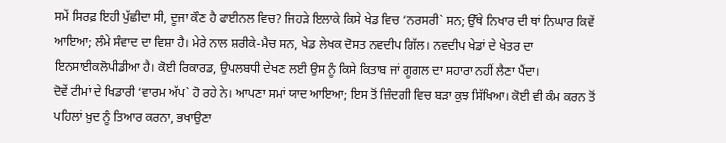ਸਮੇਂ ਸਿਰਫ਼ ਇਹੀ ਪੁੱਛੀਦਾ ਸੀ, ਦੂਜਾ ਕੌਣ ਹੈ ਫਾਈਨਲ ਵਿਚ? ਜਿਹੜੇ ਇਲਾਕੇ ਕਿਸੇ ਖੇਡ ਵਿਚ ‘ਨਰਸਰੀ` ਸਨ; ਉੱਥੇ ਨਿਖਾਰ ਦੀ ਥਾਂ ਨਿਘਾਰ ਕਿਵੇਂ ਆਇਆ; ਲੰਮੇ ਸੰਵਾਦ ਦਾ ਵਿਸ਼ਾ ਹੈ। ਮੇਰੇ ਨਾਲ ਸ਼ਰੀਕੇ-ਮੈਚ ਸਨ, ਖੇਡ ਲੇਖਕ ਦੋਸਤ ਨਵਦੀਪ ਗਿੱਲ। ਨਵਦੀਪ ਖੇਡਾਂ ਦੇ ਖੇਤਰ ਦਾ ਇਨਸਾਈਕਲੋਪੀਡੀਆ ਹੈ। ਕੋਈ ਰਿਕਾਰਡ, ਉਪਲਬਧੀ ਦੇਖਣ ਲਈ ਉਸ ਨੂੰ ਕਿਸੇ ਕਿਤਾਬ ਜਾਂ ਗੂਗਲ ਦਾ ਸਹਾਰਾ ਨਹੀਂ ਲੈਣਾ ਪੈਂਦਾ।
ਦੋਵੇਂ ਟੀਮਾਂ ਦੇ ਖਿਡਾਰੀ ‘ਵਾਰਮ ਅੱਪ` ਹੋ ਰਹੇ ਨੇ। ਆਪਣਾ ਸਮਾਂ ਯਾਦ ਆਇਆ; ਇਸ ਤੋਂ ਜ਼ਿੰਦਗੀ ਵਿਚ ਬੜਾ ਕੁਝ ਸਿੱਖਿਆ। ਕੋਈ ਵੀ ਕੰਮ ਕਰਨ ਤੋਂ ਪਹਿਲਾਂ ਖ਼ੁਦ ਨੂੰ ਤਿਆਰ ਕਰਨਾ, ਭਖਾਉਣਾ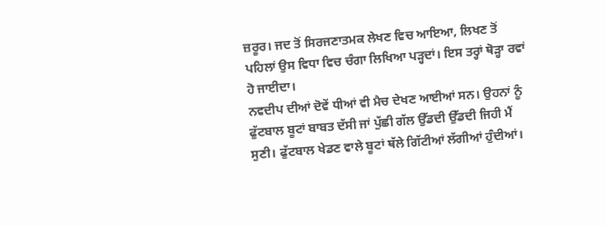ਜ਼ਰੂਰ। ਜਦ ਤੋਂ ਸਿਰਜਣਾਤਮਕ ਲੇਖਣ ਵਿਚ ਆਇਆ, ਲਿਖਣ ਤੋਂ ਪਹਿਲਾਂ ਉਸ ਵਿਧਾ ਵਿਚ ਚੰਗਾ ਲਿਖਿਆ ਪੜ੍ਹਦਾਂ। ਇਸ ਤਰ੍ਹਾਂ ਥੋੜ੍ਹਾ ਰਵਾਂ ਹੋ ਜਾਈਦਾ।
ਨਵਦੀਪ ਦੀਆਂ ਦੋਵੇਂ ਧੀਆਂ ਵੀ ਮੈਚ ਦੇਖਣ ਆਈਆਂ ਸਨ। ਉਹਨਾਂ ਨੂੰ ਫੁੱਟਬਾਲ ਬੂਟਾਂ ਬਾਬਤ ਦੱਸੀ ਜਾਂ ਪੁੱਛੀ ਗੱਲ ਉੱਡਦੀ ਉੱਡਦੀ ਜਿਹੀ ਮੈਂ ਸੁਣੀ। ਫੁੱਟਬਾਲ ਖੇਡਣ ਵਾਲੇ ਬੂਟਾਂ ਥੱਲੇ ਗਿੱਟੀਆਂ ਲੱਗੀਆਂ ਹੁੰਦੀਆਂ।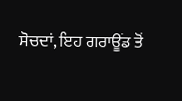ਸੋਚਦਾਂ, ਇਹ ਗਰਾਊਂਡ ਤੋਂ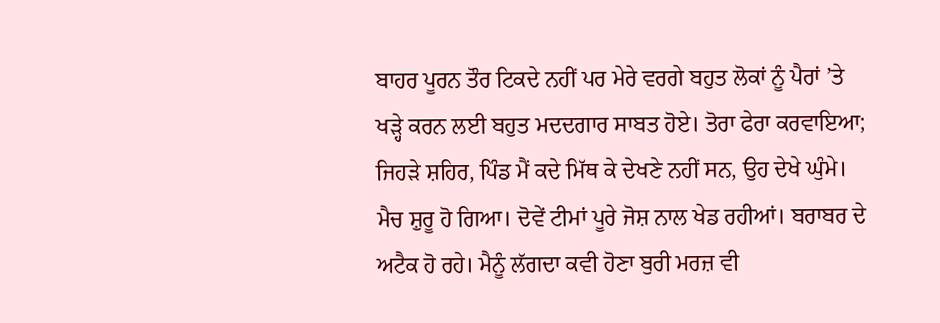ਬਾਹਰ ਪੂਰਨ ਤੌਰ ਟਿਕਦੇ ਨਹੀਂ ਪਰ ਮੇਰੇ ਵਰਗੇ ਬਹੁਤ ਲੋਕਾਂ ਨੂੰ ਪੈਰਾਂ ’ਤੇ ਖੜ੍ਹੇ ਕਰਨ ਲਈ ਬਹੁਤ ਮਦਦਗਾਰ ਸਾਬਤ ਹੋਏ। ਤੋਰਾ ਫੇਰਾ ਕਰਵਾਇਆ; ਜਿਹੜੇ ਸ਼ਹਿਰ, ਪਿੰਡ ਮੈਂ ਕਦੇ ਮਿੱਥ ਕੇ ਦੇਖਣੇ ਨਹੀਂ ਸਨ, ਉਹ ਦੇਖੇ ਘੁੰਮੇ।
ਮੈਚ ਸ਼ੁਰੂ ਹੋ ਗਿਆ। ਦੋਵੇਂ ਟੀਮਾਂ ਪੂਰੇ ਜੋਸ਼ ਨਾਲ ਖੇਡ ਰਹੀਆਂ। ਬਰਾਬਰ ਦੇ ਅਟੈਕ ਹੋ ਰਹੇ। ਮੈਨੂੰ ਲੱਗਦਾ ਕਵੀ ਹੋਣਾ ਬੁਰੀ ਮਰਜ਼ ਵੀ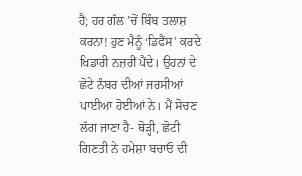ਹੈ; ਹਰ ਗੱਲ ’ਚੋਂ ਬਿੰਬ ਤਲਾਸ਼ ਕਰਨਾ! ਹੁਣ ਮੈਨੂੰ ‘ਡਿਫੈਂਸ’ ਕਰਦੇ ਖਿਡਾਰੀ ਨਜ਼ਰੀਂ ਪੈਂਦੇ। ਉਹਨਾਂ ਦੇ ਛੋਟੇ ਨੰਬਰ ਦੀਆਂ ਜਰਸੀਆਂ ਪਾਈਆ ਹੋਈਆਂ ਨੇ। ਮੈਂ ਸੋਚਣ ਲੱਗ ਜਾਣਾ ਹੈ- ਥੋੜ੍ਹੀ, ਛੋਟੀ ਗਿਣਤੀ ਨੇ ਹਮੇਸ਼ਾ ਬਚਾਓ ਦੀ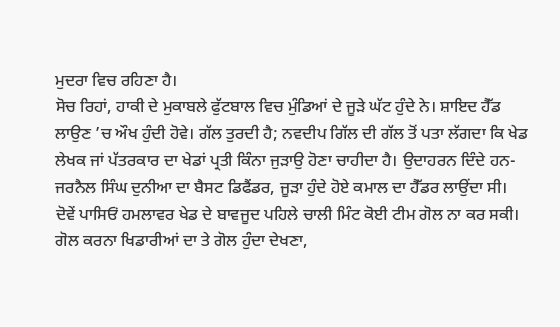ਮੁਦਰਾ ਵਿਚ ਰਹਿਣਾ ਹੈ।
ਸੋਚ ਰਿਹਾਂ, ਹਾਕੀ ਦੇ ਮੁਕਾਬਲੇ ਫੁੱਟਬਾਲ ਵਿਚ ਮੁੰਡਿਆਂ ਦੇ ਜੂੜੇ ਘੱਟ ਹੁੰਦੇ ਨੇ। ਸ਼ਾਇਦ ਹੈੱਡ ਲਾਉਣ ’ਚ ਔਖ ਹੁੰਦੀ ਹੋਵੇ। ਗੱਲ ਤੁਰਦੀ ਹੈ; ਨਵਦੀਪ ਗਿੱਲ ਦੀ ਗੱਲ ਤੋਂ ਪਤਾ ਲੱਗਦਾ ਕਿ ਖੇਡ ਲੇਖਕ ਜਾਂ ਪੱਤਰਕਾਰ ਦਾ ਖੇਡਾਂ ਪ੍ਰਤੀ ਕਿੰਨਾ ਜੁੜਾਉ ਹੋਣਾ ਚਾਹੀਦਾ ਹੈ। ਉਦਾਹਰਨ ਦਿੰਦੇ ਹਨ- ਜਰਨੈਲ ਸਿੰਘ ਦੁਨੀਆ ਦਾ ਬੈਸਟ ਡਿਫੈਂਡਰ, ਜੂੜਾ ਹੁੰਦੇ ਹੋਏ ਕਮਾਲ ਦਾ ਹੈੱਡਰ ਲਾਉਂਦਾ ਸੀ।
ਦੋਵੇਂ ਪਾਸਿਓਂ ਹਮਲਾਵਰ ਖੇਡ ਦੇ ਬਾਵਜੂਦ ਪਹਿਲੇ ਚਾਲੀ ਮਿੰਟ ਕੋਈ ਟੀਮ ਗੋਲ ਨਾ ਕਰ ਸਕੀ। ਗੋਲ ਕਰਨਾ ਖਿਡਾਰੀਆਂ ਦਾ ਤੇ ਗੋਲ ਹੁੰਦਾ ਦੇਖਣਾ,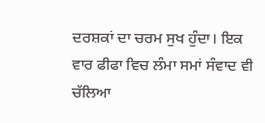ਦਰਸ਼ਕਾਂ ਦਾ ਚਰਮ ਸੁਖ ਹੁੰਦਾ। ਇਕ ਵਾਰ ਫੀਫਾ ਵਿਚ ਲੰਮਾ ਸਮਾਂ ਸੰਵਾਦ ਵੀ ਚੱਲਿਆ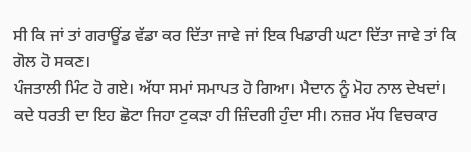ਸੀ ਕਿ ਜਾਂ ਤਾਂ ਗਰਾਊਂਡ ਵੱਡਾ ਕਰ ਦਿੱਤਾ ਜਾਵੇ ਜਾਂ ਇਕ ਖਿਡਾਰੀ ਘਟਾ ਦਿੱਤਾ ਜਾਵੇ ਤਾਂ ਕਿ ਗੋਲ ਹੋ ਸਕਣ।
ਪੰਜਤਾਲੀ ਮਿੰਟ ਹੋ ਗਏ। ਅੱਧਾ ਸਮਾਂ ਸਮਾਪਤ ਹੋ ਗਿਆ। ਮੈਦਾਨ ਨੂੰ ਮੋਹ ਨਾਲ ਦੇਖਦਾਂ। ਕਦੇ ਧਰਤੀ ਦਾ ਇਹ ਛੋਟਾ ਜਿਹਾ ਟੁਕੜਾ ਹੀ ਜ਼ਿੰਦਗੀ ਹੁੰਦਾ ਸੀ। ਨਜ਼ਰ ਮੱਧ ਵਿਚਕਾਰ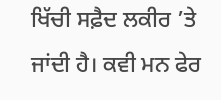ਖਿੱਚੀ ਸਫ਼ੈਦ ਲਕੀਰ ’ਤੇ ਜਾਂਦੀ ਹੈ। ਕਵੀ ਮਨ ਫੇਰ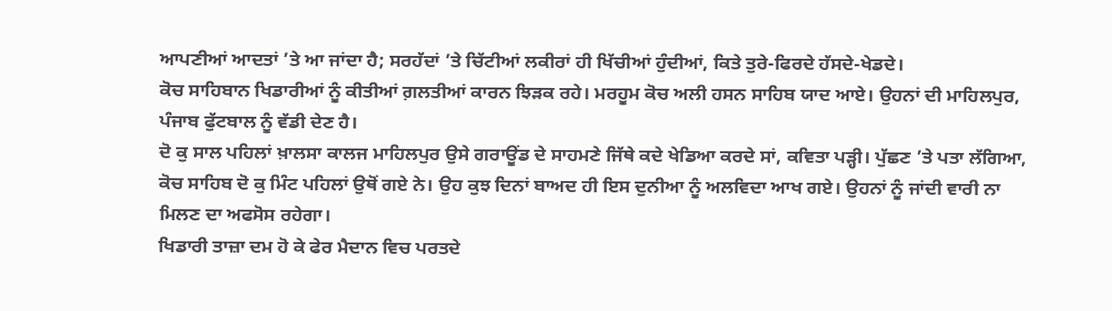ਆਪਣੀਆਂ ਆਦਤਾਂ ’ਤੇ ਆ ਜਾਂਦਾ ਹੈ; ਸਰਹੱਦਾਂ ’ਤੇ ਚਿੱਟੀਆਂ ਲਕੀਰਾਂ ਹੀ ਖਿੱਚੀਆਂ ਹੁੰਦੀਆਂ, ਕਿਤੇ ਤੁਰੇ-ਫਿਰਦੇ ਹੱਸਦੇ-ਖੇਡਦੇ।
ਕੋਚ ਸਾਹਿਬਾਨ ਖਿਡਾਰੀਆਂ ਨੂੰ ਕੀਤੀਆਂ ਗ਼ਲਤੀਆਂ ਕਾਰਨ ਝਿੜਕ ਰਹੇ। ਮਰਹੂਮ ਕੋਚ ਅਲੀ ਹਸਨ ਸਾਹਿਬ ਯਾਦ ਆਏ। ਉਹਨਾਂ ਦੀ ਮਾਹਿਲਪੁਰ, ਪੰਜਾਬ ਫੁੱਟਬਾਲ ਨੂੰ ਵੱਡੀ ਦੇਣ ਹੈ।
ਦੋ ਕੁ ਸਾਲ ਪਹਿਲਾਂ ਖ਼ਾਲਸਾ ਕਾਲਜ ਮਾਹਿਲਪੁਰ ਉਸੇ ਗਰਾਊਂਡ ਦੇ ਸਾਹਮਣੇ ਜਿੱਥੇ ਕਦੇ ਖੇਡਿਆ ਕਰਦੇ ਸਾਂ, ਕਵਿਤਾ ਪੜ੍ਹੀ। ਪੁੱਛਣ ’ਤੇ ਪਤਾ ਲੱਗਿਆ, ਕੋਚ ਸਾਹਿਬ ਦੋ ਕੁ ਮਿੰਟ ਪਹਿਲਾਂ ਉਥੋਂ ਗਏ ਨੇ। ਉਹ ਕੁਝ ਦਿਨਾਂ ਬਾਅਦ ਹੀ ਇਸ ਦੁਨੀਆ ਨੂੰ ਅਲਵਿਦਾ ਆਖ ਗਏ। ਉਹਨਾਂ ਨੂੰ ਜਾਂਦੀ ਵਾਰੀ ਨਾ ਮਿਲਣ ਦਾ ਅਫਸੋਸ ਰਹੇਗਾ।
ਖਿਡਾਰੀ ਤਾਜ਼ਾ ਦਮ ਹੋ ਕੇ ਫੇਰ ਮੈਦਾਨ ਵਿਚ ਪਰਤਦੇ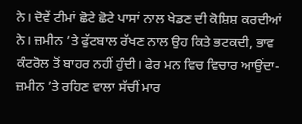ਨੇ। ਦੋਵੇਂ ਟੀਮਾਂ ਛੋਟੇ ਛੋਟੇ ਪਾਸਾਂ ਨਾਲ ਖੇਡਣ ਦੀ ਕੋਸ਼ਿਸ਼ ਕਰਦੀਆਂ ਨੇ। ਜ਼ਮੀਨ ’ਤੇ ਫੁੱਟਬਾਲ ਰੱਖਣ ਨਾਲ ਉਹ ਕਿਤੇ ਭਟਕਦੀ, ਭਾਵ ਕੰਟਰੋਲ ਤੋਂ ਬਾਹਰ ਨਹੀਂ ਹੁੰਦੀ। ਫੇਰ ਮਨ ਵਿਚ ਵਿਚਾਰ ਆਉਂਦਾ- ਜ਼ਮੀਨ ’ਤੇ ਰਹਿਣ ਵਾਲਾ ਸੱਚੀਂ ਮਾਰ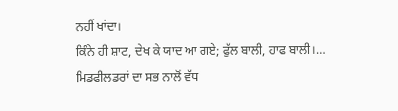ਨਹੀਂ ਖਾਂਦਾ।
ਕਿੰਨੇ ਹੀ ਸ਼ਾਟ, ਦੇਖ ਕੇ ਯਾਦ ਆ ਗਏ; ਫੁੱਲ ਬਾਲੀ, ਹਾਫ ਬਾਲੀ।…
ਮਿਡਫੀਲਡਰਾਂ ਦਾ ਸਭ ਨਾਲੋਂ ਵੱਧ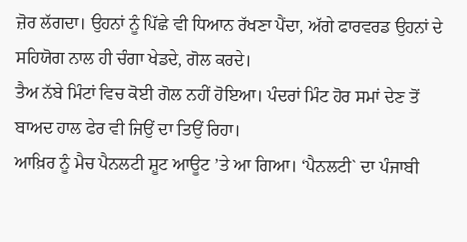ਜ਼ੋਰ ਲੱਗਦਾ। ਉਹਨਾਂ ਨੂੰ ਪਿੱਛੇ ਵੀ ਧਿਆਨ ਰੱਖਣਾ ਪੈਂਦਾ, ਅੱਗੇ ਫਾਰਵਰਡ ਉਹਨਾਂ ਦੇ ਸਹਿਯੋਗ ਨਾਲ ਹੀ ਚੰਗਾ ਖੇਡਦੇ, ਗੋਲ ਕਰਦੇ।
ਤੈਅ ਨੱਬੇ ਮਿੰਟਾਂ ਵਿਚ ਕੋਈ ਗੋਲ ਨਹੀਂ ਹੋਇਆ। ਪੰਦਰਾਂ ਮਿੰਟ ਹੋਰ ਸਮਾਂ ਦੇਣ ਤੋਂ ਬਾਅਦ ਹਾਲ ਫੇਰ ਵੀ ਜਿਉਂ ਦਾ ਤਿਉਂ ਰਿਹਾ।
ਆਖ਼ਿਰ ਨੂੰ ਮੈਚ ਪੈਨਲਟੀ ਸ਼ੂਟ ਆਊਟ ’ਤੇ ਆ ਗਿਆ। ‘ਪੈਨਲਟੀ` ਦਾ ਪੰਜਾਬੀ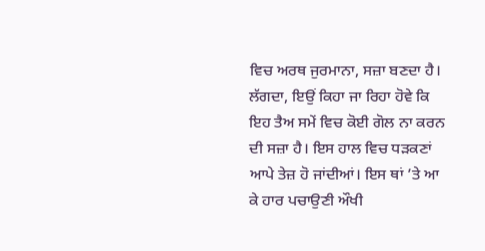ਵਿਚ ਅਰਥ ਜੁਰਮਾਨਾ, ਸਜ਼ਾ ਬਣਦਾ ਹੈ। ਲੱਗਦਾ, ਇਉਂ ਕਿਹਾ ਜਾ ਰਿਹਾ ਹੋਵੇ ਕਿ ਇਹ ਤੈਅ ਸਮੇਂ ਵਿਚ ਕੋਈ ਗੋਲ ਨਾ ਕਰਨ ਦੀ ਸਜ਼ਾ ਹੈ। ਇਸ ਹਾਲ ਵਿਚ ਧੜਕਣਾਂ ਆਪੇ ਤੇਜ਼ ਹੋ ਜਾਂਦੀਆਂ। ਇਸ ਥਾਂ ’ਤੇ ਆ ਕੇ ਹਾਰ ਪਚਾਉਣੀ ਔਖੀ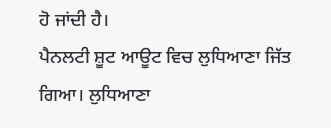ਹੋ ਜਾਂਦੀ ਹੈ।
ਪੈਨਲਟੀ ਸ਼ੂਟ ਆਊਟ ਵਿਚ ਲੁਧਿਆਣਾ ਜਿੱਤ ਗਿਆ। ਲੁਧਿਆਣਾ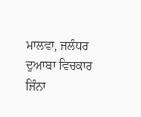ਮਾਲਵਾ, ਜਲੰਧਰ ਦੁਆਬਾ ਵਿਚਕਾਰ ਜਿੰਨਾ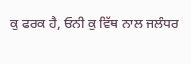ਕੁ ਫਰਕ ਹੈ, ਓਨੀ ਕੁ ਵਿੱਥ ਨਾਲ ਜਲੰਧਰ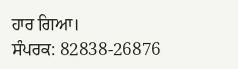ਹਾਰ ਗਿਆ।
ਸੰਪਰਕ: 82838-26876